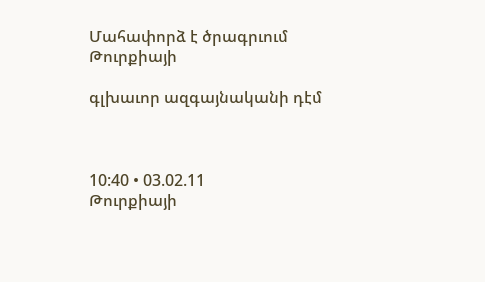Մահափորձ է ծրագրւում Թուրքիայի

գլխաւոր ազգայնականի դէմ



10:40 • 03.02.11
Թուրքիայի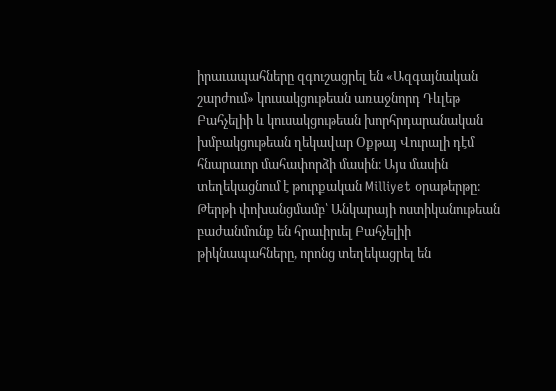իրաւապահները զգուշացրել են «Ազգայնական շարժում» կուսակցութեան առաջնորդ Դևլեթ Բահչելիի և կուսակցութեան խորհրդարանական խմբակցութեան ղեկավար Օքթայ Վուրալի դէմ հնարաւոր մահափորձի մասին։ Այս մասին տեղեկացնում է թուրքական Milliyet օրաթերթը։
Թերթի փոխանցմամբ՝ Անկարայի ոստիկանութեան բաժանմունք են հրաւիրւել Բահչելիի թիկնապահները, որոնց տեղեկացրել են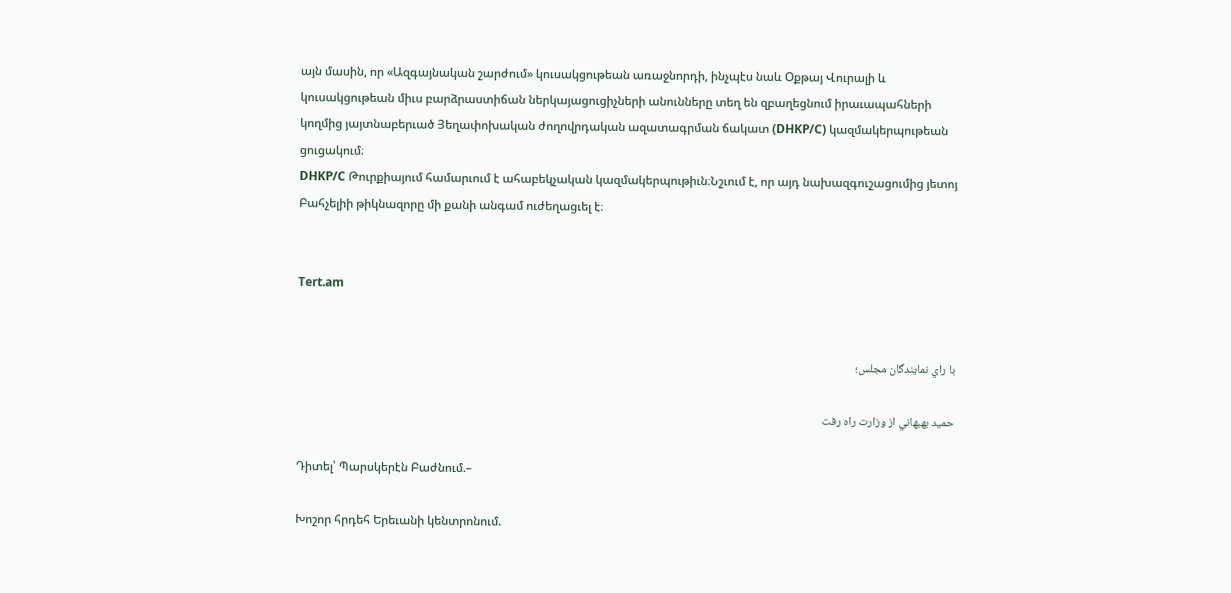այն մասին, որ «Ազգայնական շարժում» կուսակցութեան առաջնորդի, ինչպէս նաև Օքթայ Վուրալի և կուսակցութեան միւս բարձրաստիճան ներկայացուցիչների անունները տեղ են զբաղեցնում իրաւապահների կողմից յայտնաբերւած Յեղափոխական ժողովրդական ազատագրման ճակատ (DHKP/C) կազմակերպութեան ցուցակում։
DHKP/C Թուրքիայում համարւում է ահաբեկչական կազմակերպութիւն։Նշւում է, որ այդ նախազգուշացումից յետոյ Բահչելիի թիկնազորը մի քանի անգամ ուժեղացւել է։


Tert.am


با راي نمايندگان مجلس؛

حميد بهبهاني از وزارت راه رفت

Դիտել՝ Պարսկերէն Բաժնում.–

Խոշոր հրդեհ Երեւանի կենտրոնում.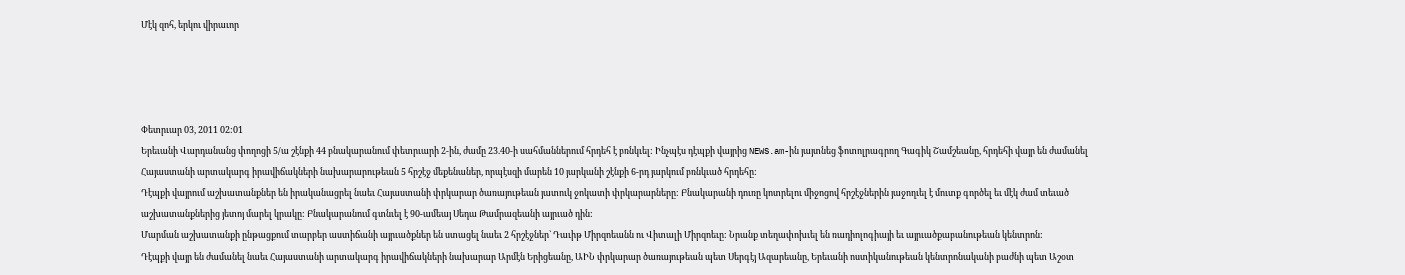Մէկ զոհ, երկու վիրաւոր




Փետրւար 03, 2011 02:01
Երեւանի Վարդանանց փողոցի 5/ա շէնքի 44 բնակարանում փետրւարի 2-ին, ժամը 23.40-ի սահմաններում հրդեհ է բռնկւել: Ինչպէս դէպքի վայրից NEWS.am-ին յայտնեց ֆոտոլրագրող Գագիկ Շամշեանը, հրդեհի վայր են ժամանել Հայաստանի արտակարգ իրավիճակների նախարարութեան 5 հրշէջ մեքենաներ, որպէսզի մարեն 10 յարկանի շէնքի 6-րդ յարկում բռնկւած հրդեհը:
Դէպքի վայրում աշխատանքներ են իրականացրել նաեւ Հայաստանի փրկարար ծառայութեան յատուկ ջոկատի փրկարարները: Բնակարանի դուռը կոտրելու միջոցով հրշէջներին յաջողւել է մուտք գործել եւ մէկ ժամ տեւած աշխատանքներից յետոյ մարել կրակը: Բնակարանում գտնւել է 90-ամեայ Սեդա Թամրազեանի այրւած դին:
Մարման աշխատանքի ընթացքում տարբեր աստիճանի այրւածքներ են ստացել նաեւ 2 հրշէջներ` Դաւիթ Միրզոեանն ու Վիտալի Միրզոեւը: Նրանք տեղափոխւել են ռադիոլոգիայի եւ այրւածքաբանութեան կենտրոն:
Դէպքի վայր են ժամանել նաեւ Հայաստանի արտակարգ իրավիճակների նախարար Արմէն Երիցեանը, ԱԻՆ փրկարար ծառայութեան պետ Սերգէյ Ազարեանը, Երեւանի ոստիկանութեան կենտրոնականի բաժնի պետ Աշօտ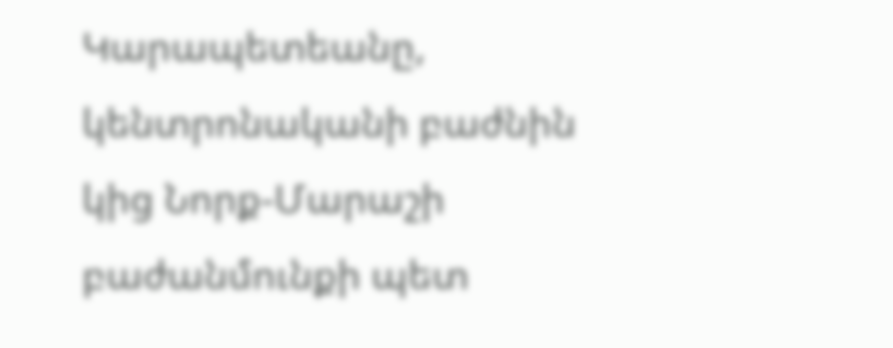Կարապետեանը, կենտրոնականի բաժնին կից Նորք-Մարաշի բաժանմունքի պետ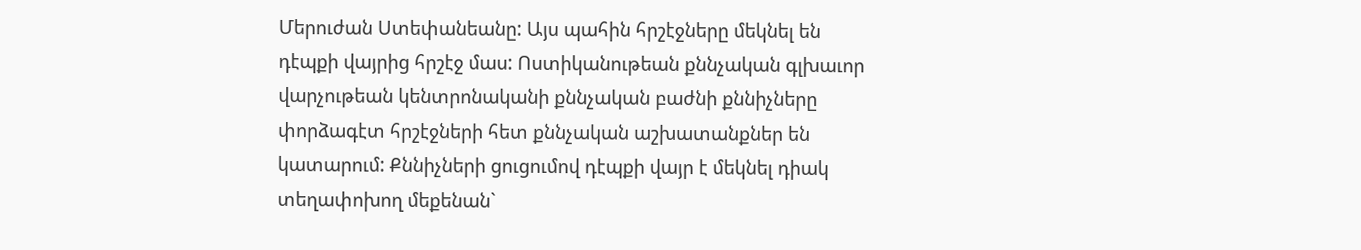Մերուժան Ստեփանեանը: Այս պահին հրշէջները մեկնել են դէպքի վայրից հրշէջ մաս: Ոստիկանութեան քննչական գլխաւոր վարչութեան կենտրոնականի քննչական բաժնի քննիչները փորձագէտ հրշէջների հետ քննչական աշխատանքներ են կատարում: Քննիչների ցուցումով դէպքի վայր է մեկնել դիակ տեղափոխող մեքենան`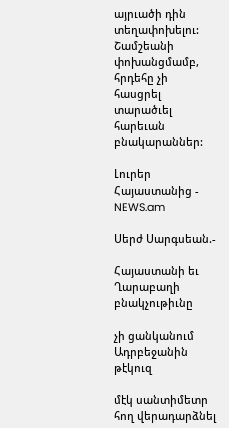այրւածի դին տեղափոխելու: Շամշեանի փոխանցմամբ, հրդեհը չի հասցրել տարածւել հարեւան բնակարաններ:

Լուրեր Հայաստանից - NEWS.am

Սերժ Սարգսեան.-

Հայաստանի եւ Ղարաբաղի բնակչութիւնը

չի ցանկանում Ադրբեջանին թէկուզ

մէկ սանտիմետր հող վերադարձնել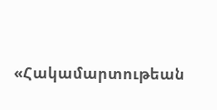«Հակամարտութեան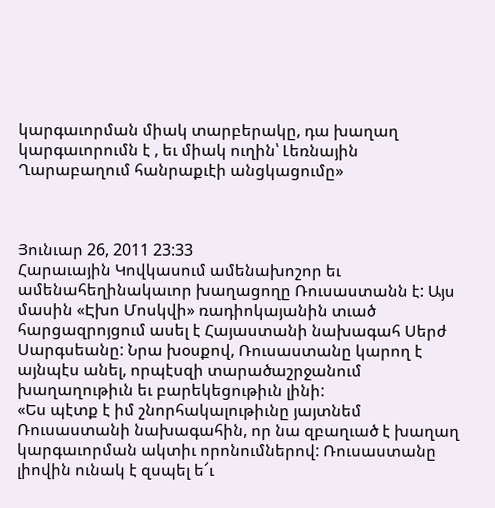կարգաւորման միակ տարբերակը, դա խաղաղ կարգաւորումն է , եւ միակ ուղին՝ Լեռնային Ղարաբաղում հանրաքւէի անցկացումը»



Յունւար 26, 2011 23:33
Հարաւային Կովկասում ամենախոշոր եւ ամենահեղինակաւոր խաղացողը Ռուսաստանն է: Այս մասին «Էխո Մոսկվի» ռադիոկայանին տւած հարցազրոյցում ասել է Հայաստանի նախագահ Սերժ Սարգսեանը: Նրա խօսքով, Ռուսաստանը կարող է այնպէս անել, որպէսզի տարածաշրջանում խաղաղութիւն եւ բարեկեցութիւն լինի:
«Ես պէտք է իմ շնորհակալութիւնը յայտնեմ Ռուսաստանի նախագահին, որ նա զբաղւած է խաղաղ կարգաւորման ակտիւ որոնումներով: Ռուսաստանը լիովին ունակ է զսպել ե՜ւ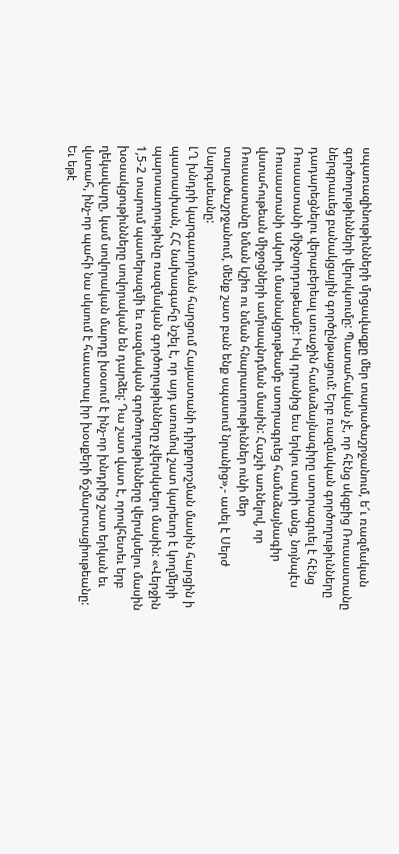սպառազինութիւնների մրցավազքը մեր տարածաշրջանում, ե՜ւ ռազմական գործողութիւնների վերսկսումը: Պատահական չէ, որ հէնց սկզբից Ռուսաստանը ներգրաււեց բանակցային գործընթացում: Երբ ռազմական գործողութիւնները դադարեցնելու վերաբերեալ առաջին համաձայնագիրը ստորագրւել է հէնց Ռուսաստանի միջնորդութեամբ: Իսկ դրանից եւս երկու տարի անց, նոյնպէս Ռուսաստանի ակտիւ մասնակցութեամբ ստորագրւեց համաձայնագիր վստահութեան միջոցների ամրապնդման մասին: Հաշւի առնելով, որ Ռուսաստանը նման կշիռ ու նման հնարաւորութիւններ ունի մեր տարածաշրջանում, մենք շատ բան ենք սպասում նրանից»,- ասել է Սերժ Սարգսեանը:
ԼՂ խնդրի կարգաւորման հարցում Հայաստանի դիրքորոշման մասին հարցին ի պատասխան, ՀՀ նախագահը նշել է, որ այդ առումով շատ կարեւոր է կողմերի պարտաւորութիւնը ռազմական գործողութիւնները չվերսկսելու մասին: «Վերջին 1,5-2 տարում պատերազմի եւ ռազմական գործողութիւնները վերսկսելու մասին խօսակցութիւնները սովորական են դարձել: Դա շատ վատ է, որովհետեւ երբ ղեկավարը, կամ սովորական մարդը խօսում է ինչ-որ խնդրից շատ երկան եւ վստահ, ինչ-որ պահի նա սկսում է հաւատալ իր խօսքերի ճշմարտացիութեանը: Եւ եթէ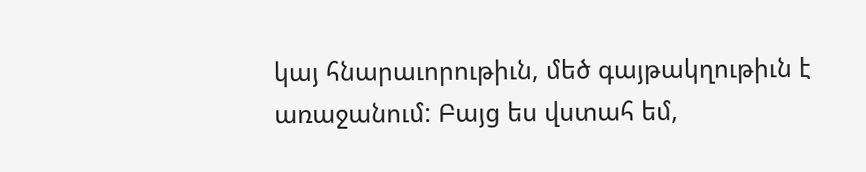կայ հնարաւորութիւն, մեծ գայթակղութիւն է առաջանում: Բայց ես վստահ եմ,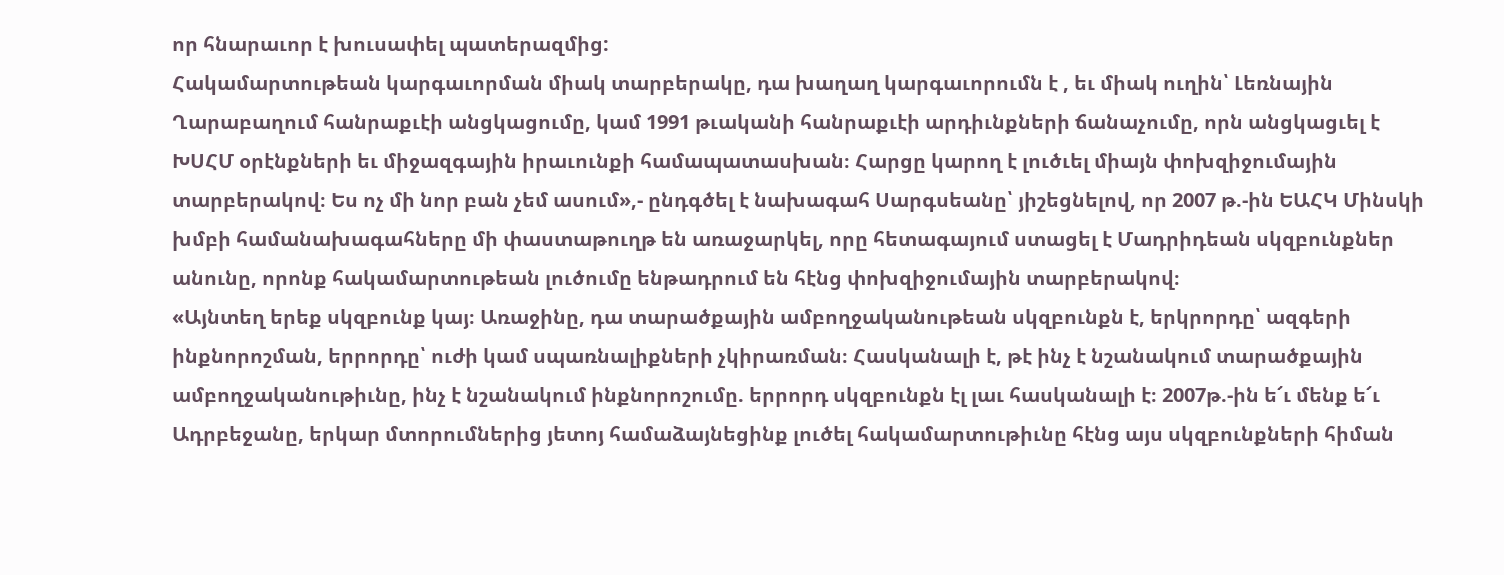որ հնարաւոր է խուսափել պատերազմից:
Հակամարտութեան կարգաւորման միակ տարբերակը, դա խաղաղ կարգաւորումն է , եւ միակ ուղին՝ Լեռնային Ղարաբաղում հանրաքւէի անցկացումը, կամ 1991 թւականի հանրաքւէի արդիւնքների ճանաչումը, որն անցկացւել է ԽՍՀՄ օրէնքների եւ միջազգային իրաւունքի համապատասխան։ Հարցը կարող է լուծւել միայն փոխզիջումային տարբերակով։ Ես ոչ մի նոր բան չեմ ասում»,- ընդգծել է նախագահ Սարգսեանը՝ յիշեցնելով, որ 2007 թ.-ին ԵԱՀԿ Մինսկի խմբի համանախագահները մի փաստաթուղթ են առաջարկել, որը հետագայում ստացել է Մադրիդեան սկզբունքներ անունը, որոնք հակամարտութեան լուծումը ենթադրում են հէնց փոխզիջումային տարբերակով։
«Այնտեղ երեք սկզբունք կայ։ Առաջինը, դա տարածքային ամբողջականութեան սկզբունքն է, երկրորդը՝ ազգերի ինքնորոշման, երրորդը՝ ուժի կամ սպառնալիքների չկիրառման։ Հասկանալի է, թէ ինչ է նշանակում տարածքային ամբողջականութիւնը, ինչ է նշանակում ինքնորոշումը. երրորդ սկզբունքն էլ լաւ հասկանալի է։ 2007թ.-ին ե՜ւ մենք ե՜ւ Ադրբեջանը, երկար մտորումներից յետոյ համաձայնեցինք լուծել հակամարտութիւնը հէնց այս սկզբունքների հիման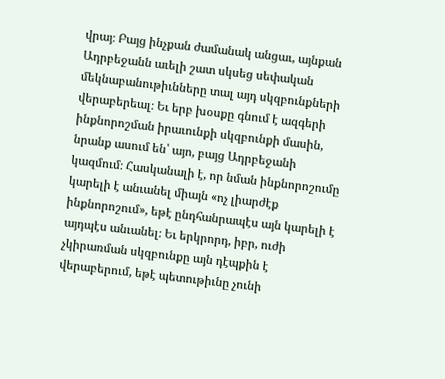վրայ։ Բայց ինչքան ժամանակ անցաւ, այնքան Ադրբեջանն աւելի շատ սկսեց սեփական մեկնաբանութիւնները տալ այդ սկզբունքների վերաբերեալ։ Եւ երբ խօսքը գնում է ազգերի ինքնորոշման իրաւունքի սկզբունքի մասին, նրանք ասում են՝ այո, բայց Ադրբեջանի կազմում։ Հասկանալի է, որ նման ինքնորոշումը կարելի է անւանել միայն «ոչ լիարժէք ինքնորոշում», եթէ ընդհանրապէս այն կարելի է այդպէս անւանել։ Եւ երկրորդ, իբր, ուժի չկիրառման սկզբունքը այն դէպքին է վերաբերում, եթէ պետութիւնը չունի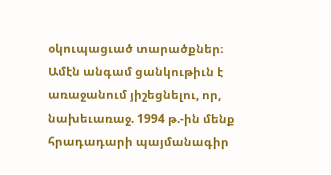օկուպացւած տարածքներ։
Ամէն անգամ ցանկութիւն է առաջանում յիշեցնելու, որ, նախեւառաջ. 1994 թ.-ին մենք հրադադարի պայմանագիր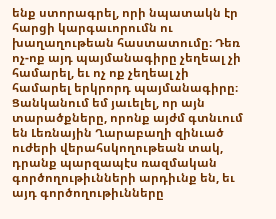ենք ստորագրել, որի նպատակն էր հարցի կարգաւորումն ու խաղաղութեան հաստատումը։ Դեռ ոչ-ոք այդ պայմանագիրը չեղեալ չի համարել, եւ ոչ ոք չեղեալ չի համարել երկրորդ պայմանագիրը։ Ցանկանում եմ յաւելել, որ այն տարածքները, որոնք այժմ գտնւում են Լեռնային Ղարաբաղի զինւած ուժերի վերահսկողութեան տակ, դրանք պարզապէս ռազմական գործողութիւնների արդիւնք են, եւ այդ գործողութիւնները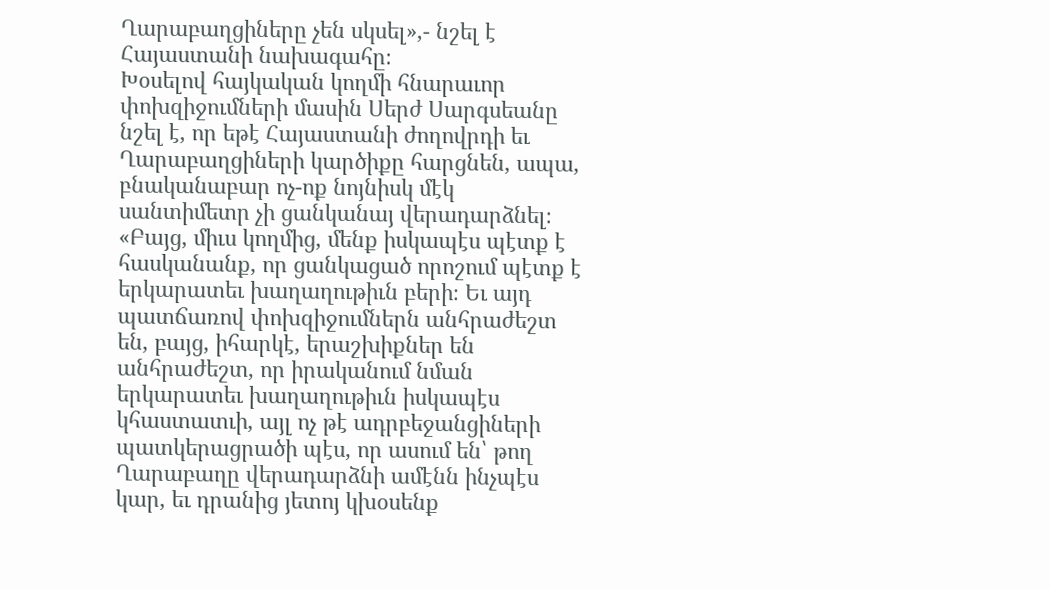Ղարաբաղցիները չեն սկսել»,- նշել է Հայաստանի նախագահը։
Խօսելով հայկական կողմի հնարաւոր փոխզիջումների մասին Սերժ Սարգսեանը նշել է, որ եթէ Հայաստանի ժողովրդի եւ Ղարաբաղցիների կարծիքը հարցնեն, ապա, բնականաբար ոչ-ոք նոյնիսկ մէկ սանտիմետր չի ցանկանայ վերադարձնել։ «Բայց, միւս կողմից, մենք իսկապէս պէտք է հասկանանք, որ ցանկացած որոշում պէտք է երկարատեւ խաղաղութիւն բերի։ Եւ այդ պատճառով փոխզիջումներն անհրաժեշտ են, բայց, իհարկէ, երաշխիքներ են անհրաժեշտ, որ իրականում նման երկարատեւ խաղաղութիւն իսկապէս կհաստատւի, այլ ոչ թէ ադրբեջանցիների պատկերացրածի պէս, որ ասում են՝ թող Ղարաբաղը վերադարձնի ամէնն ինչպէս կար, եւ դրանից յետոյ կխօսենք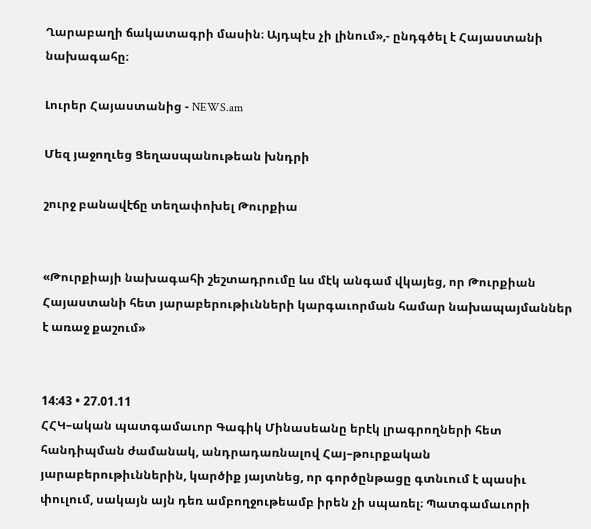Ղարաբաղի ճակատագրի մասին։ Այդպէս չի լինում»,- ընդգծել է Հայաստանի նախագահը։

Լուրեր Հայաստանից - NEWS.am

Մեզ յաջողւեց Ցեղասպանութեան խնդրի

շուրջ բանավէճը տեղափոխել Թուրքիա


«Թուրքիայի նախագահի շեշտադրումը ևս մէկ անգամ վկայեց, որ Թուրքիան Հայաստանի հետ յարաբերութիւնների կարգաւորման համար նախապայմաններ է առաջ քաշում»


14:43 • 27.01.11
ՀՀԿ–ական պատգամաւոր Գագիկ Մինասեանը երէկ լրագրողների հետ հանդիպման ժամանակ, անդրադառնալով Հայ–թուրքական յարաբերութիւններին, կարծիք յայտնեց, որ գործընթացը գտնւում է պասիւ փուլում, սակայն այն դեռ ամբողջութեամբ իրեն չի սպառել։ Պատգամաւորի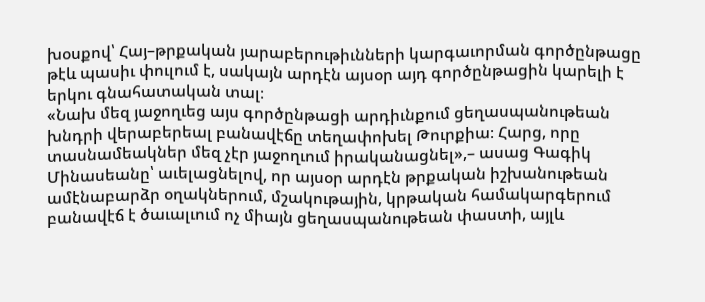խօսքով՝ Հայ–թրքական յարաբերութիւնների կարգաւորման գործընթացը թէև պասիւ փուլում է, սակայն արդէն այսօր այդ գործընթացին կարելի է երկու գնահատական տալ։
«Նախ մեզ յաջողւեց այս գործընթացի արդիւնքում ցեղասպանութեան խնդրի վերաբերեալ բանավէճը տեղափոխել Թուրքիա։ Հարց, որը տասնամեակներ մեզ չէր յաջողւում իրականացնել»,– ասաց Գագիկ Մինասեանը՝ աւելացնելով, որ այսօր արդէն թրքական իշխանութեան ամէնաբարձր օղակներում, մշակութային, կրթական համակարգերում բանավէճ է ծաւալւում ոչ միայն ցեղասպանութեան փաստի, այլև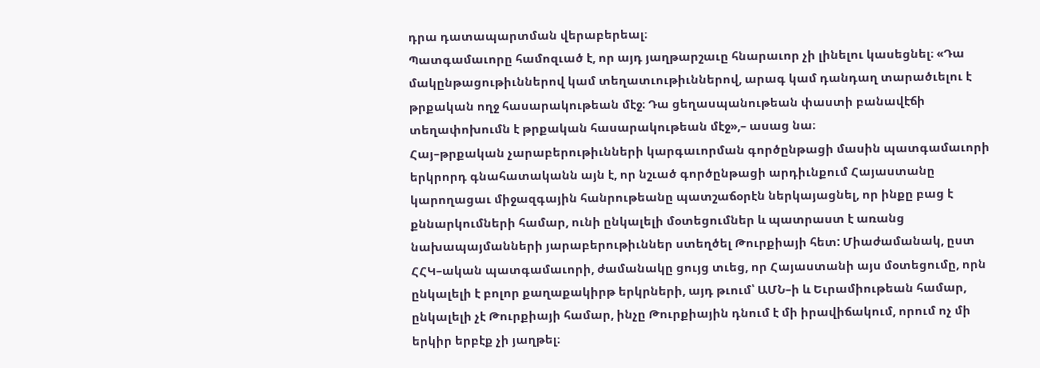դրա դատապարտման վերաբերեալ։
Պատգամաւորը համոզւած է, որ այդ յաղթարշաւը հնարաւոր չի լինելու կասեցնել։ «Դա մակընթացութիւններով կամ տեղատւութիւններով, արագ կամ դանդաղ տարածւելու է թրքական ողջ հասարակութեան մէջ։ Դա ցեղասպանութեան փաստի բանավէճի տեղափոխումն է թրքական հասարակութեան մէջ»,– ասաց նա։
Հայ–թրքական չարաբերութիւնների կարգաւորման գործընթացի մասին պատգամաւորի երկրորդ գնահատականն այն է, որ նշւած գործընթացի արդիւնքում Հայաստանը կարողացաւ միջազգային հանրութեանը պատշաճօրէն ներկայացնել, որ ինքը բաց է քննարկումների համար, ունի ընկալելի մօտեցումներ և պատրաստ է առանց նախապայմանների յարաբերութիւններ ստեղծել Թուրքիայի հետ: Միաժամանակ, ըստ ՀՀԿ–ական պատգամաւորի, ժամանակը ցույց տւեց, որ Հայաստանի այս մօտեցումը, որն ընկալելի է բոլոր քաղաքակիրթ երկրների, այդ թւում՝ ԱՄՆ–ի և Եւրամիութեան համար, ընկալելի չէ Թուրքիայի համար, ինչը Թուրքիային դնում է մի իրավիճակում, որում ոչ մի երկիր երբէք չի յաղթել։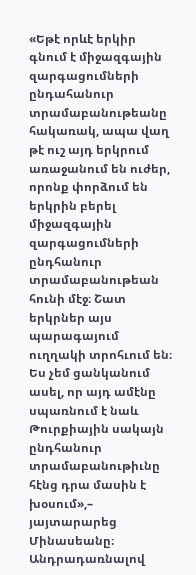«Եթէ որևէ երկիր գնում է միջազգային զարգացումների ընդահանուր տրամաբանութեանը հակառակ, ապա վաղ թէ ուշ այդ երկրում առաջանում են ուժեր, որոնք փորձում են երկրին բերել միջազգային զարգացումների ընդհանուր տրամաբանութեան հունի մէջ։ Շատ երկրներ այս պարագայում ուղղակի տրոհւում են։ Ես չեմ ցանկանում ասել, որ այդ ամէնը սպառնում է նաև Թուրքիային սակայն ընդհանուր տրամաբանութիւնը հէնց դրա մասին է խօսում»,– յայտարարեց Մինասեանը։
Անդրադառնալով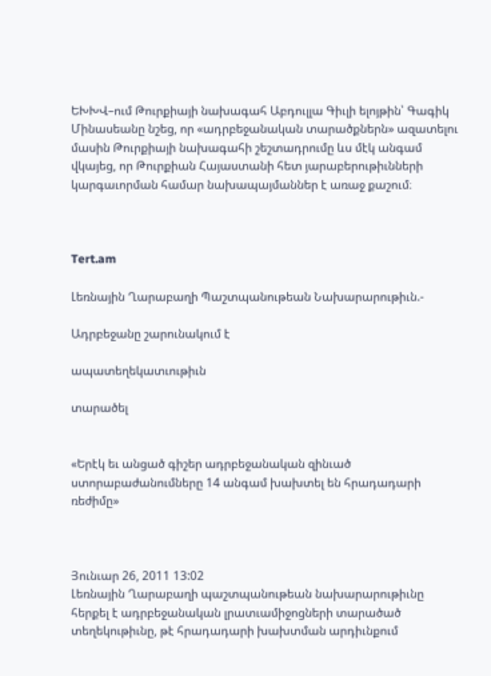ԵԽԽՎ–ում Թուրքիայի նախագահ Աբդուլլա Գիւլի ելոյթին՝ Գագիկ Մինասեանը նշեց, որ «ադրբեջանական տարածքներն» ազատելու մասին Թուրքիայի նախագահի շեշտադրումը ևս մէկ անգամ վկայեց, որ Թուրքիան Հայաստանի հետ յարաբերութիւնների կարգաւորման համար նախապայմաններ է առաջ քաշում։



Tert.am

Լեռնային Ղարաբաղի Պաշտպանութեան Նախարարութիւն.-

Ադրբեջանը շարունակում է

ապատեղեկատւութիւն

տարածել


«Երէկ եւ անցած գիշեր ադրբեջանական զինւած ստորաբաժանումները 14 անգամ խախտել են հրադադարի ռեժիմը»



Յունւար 26, 2011 13:02
Լեռնային Ղարաբաղի պաշտպանութեան նախարարութիւնը հերքել է ադրբեջանական լրատւամիջոցների տարածած տեղեկութիւնը, թէ հրադադարի խախտման արդիւնքում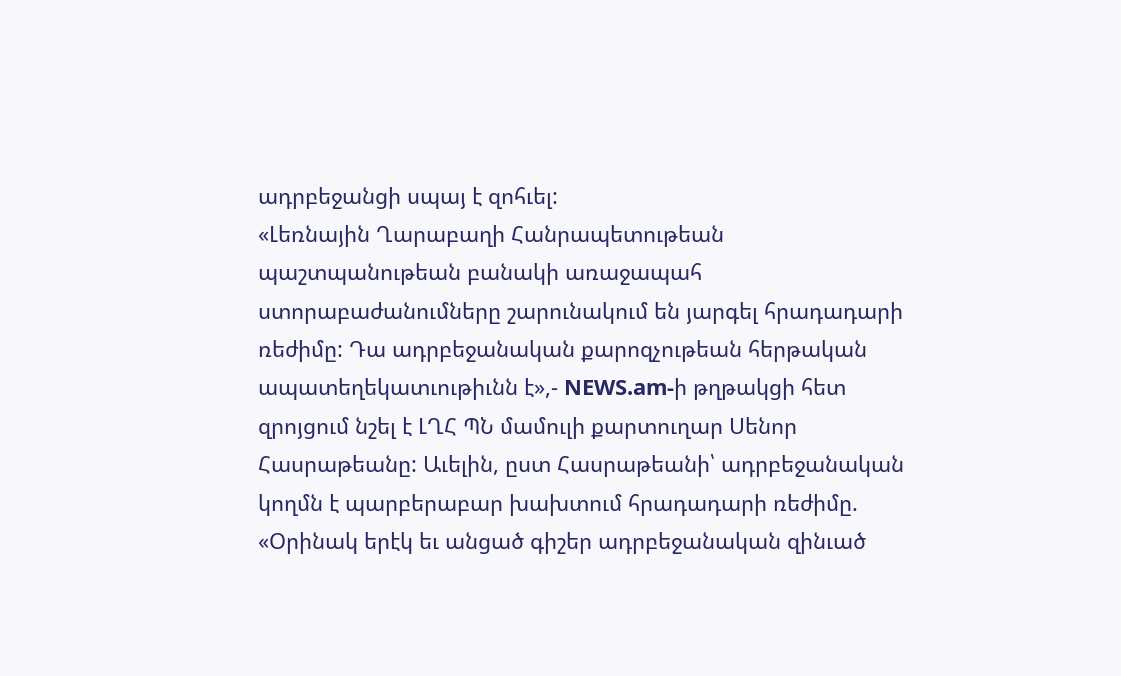ադրբեջանցի սպայ է զոհւել:
«Լեռնային Ղարաբաղի Հանրապետութեան պաշտպանութեան բանակի առաջապահ ստորաբաժանումները շարունակում են յարգել հրադադարի ռեժիմը: Դա ադրբեջանական քարոզչութեան հերթական ապատեղեկատւութիւնն է»,- NEWS.am-ի թղթակցի հետ զրոյցում նշել է ԼՂՀ ՊՆ մամուլի քարտուղար Սենոր Հասրաթեանը: Աւելին, ըստ Հասրաթեանի՝ ադրբեջանական կողմն է պարբերաբար խախտում հրադադարի ռեժիմը. «Օրինակ երէկ եւ անցած գիշեր ադրբեջանական զինւած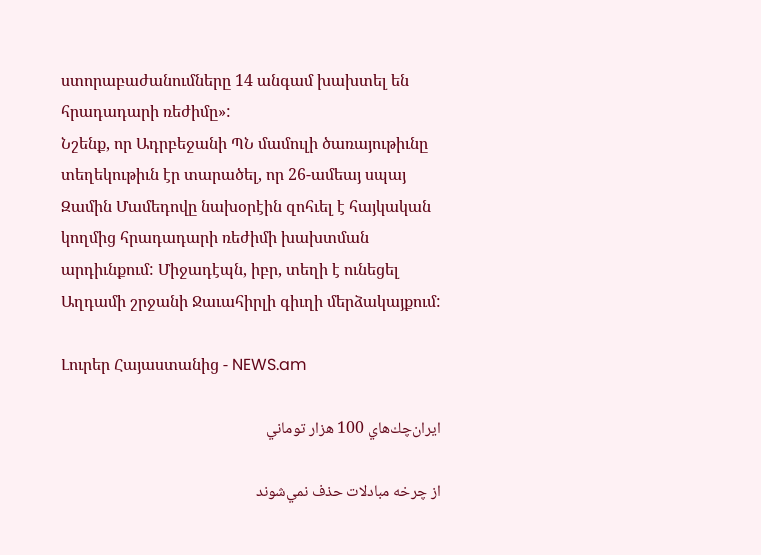ստորաբաժանումները 14 անգամ խախտել են հրադադարի ռեժիմը»:
Նշենք, որ Ադրբեջանի ՊՆ մամուլի ծառայութիւնը տեղեկութիւն էր տարածել, որ 26-ամեայ սպայ Զամին Մամեդովը նախօրէին զոհւել է հայկական կողմից հրադադարի ռեժիմի խախտման արդիւնքում: Միջադէպն, իբր, տեղի է ունեցել Աղդամի շրջանի Ջաւահիրլի գիւղի մերձակայքում:

Լուրեր Հայաստանից - NEWS.am

ايران‌چك‌هاي 100 هزار توماني

از چرخه مبادلات حذف نمي‌شوند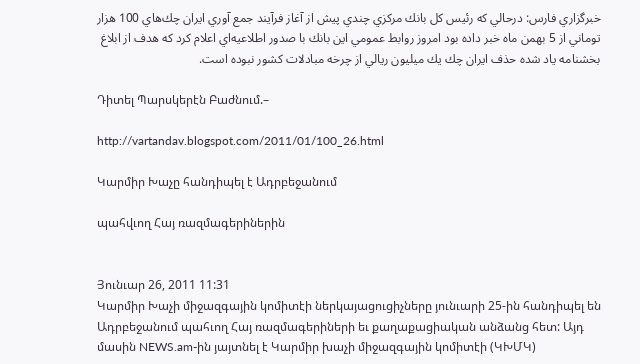خبرگزاري فارس: درحالي كه رئيس كل بانك مركزي چندي پيش از آغاز فرآيند جمع آوري ايران چك‌هاي 100 هزار توماني از 5 بهمن ماه خبر داده بود امروز روابط عمومي اين بانك با صدور اطلاعيه‌اي اعلام كرد كه هدف از ابلاغ بخشنامه ياد شده حذف ايران چك يك ميليون ريالي از چرخه مبادلات كشور نبوده است.

Դիտել Պարսկերէն Բաժնում.–

http://vartandav.blogspot.com/2011/01/100_26.html

Կարմիր Խաչը հանդիպել է Ադրբեջանում

պահվւող Հայ ռազմագերիներին


Յունւար 26, 2011 11:31
Կարմիր Խաչի միջազգային կոմիտէի ներկայացուցիչները յունւարի 25-ին հանդիպել են Ադրբեջանում պահւող Հայ ռազմագերիների եւ քաղաքացիական անձանց հետ: Այդ մասին NEWS.am-ին յայտնել է Կարմիր խաչի միջազգային կոմիտէի (ԿԽՄԿ)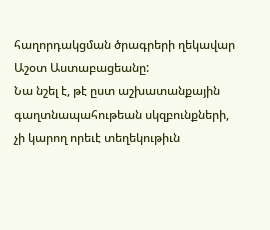հաղորդակցման ծրագրերի ղեկավար Աշօտ Աստաբացեանը:
Նա նշել է, թէ ըստ աշխատանքային գաղտնապահութեան սկզբունքների, չի կարող որեւէ տեղեկութիւն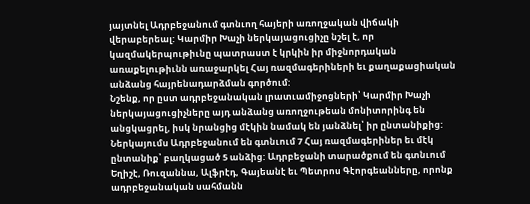յայտնել Ադրբեջանում գտնւող հայերի առողջական վիճակի վերաբերեալ: Կարմիր Խաչի ներկայացուցիչը նշել է, որ կազմակերպութիւնը պատրաստ է կրկին իր միջնորդական առաքելութիւնն առաջարկել Հայ ռազմագերիների եւ քաղաքացիական անձանց հայրենադարձման գործում:
Նշենք, որ ըստ ադրբեջանական լրատւամիջոցների՝ Կարմիր Խաչի ներկայացուցիչները այդ անձանց առողջութեան մոնիտորինգ են անցկացրել, իսկ նրանցից մէկին նամակ են յանձնել՝ իր ընտանիքից:
Ներկայումս Ադրբեջանում են գտնւում 7 Հայ ռազմագերիներ եւ մէկ ընտանիք՝ բաղկացած 5 անձից: Ադրբեջանի տարածքում են գտնւում Եղիշէ, Ռուզաննա, Ալֆրէդ, Գայեանէ եւ Պետրոս Գէորգեանները, որոնք ադրբեջանական սահմանն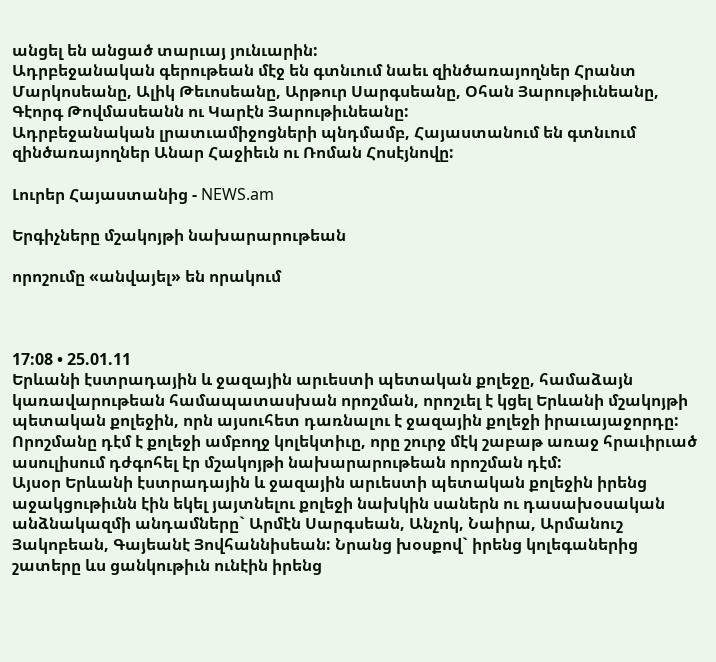անցել են անցած տարւայ յունւարին:
Ադրբեջանական գերութեան մէջ են գտնւում նաեւ զինծառայողներ Հրանտ Մարկոսեանը, Ալիկ Թեւոսեանը, Արթուր Սարգսեանը, Օհան Յարութիւնեանը, Գէորգ Թովմասեանն ու Կարէն Յարութիւնեանը:
Ադրբեջանական լրատւամիջոցների պնդմամբ, Հայաստանում են գտնւում զինծառայողներ Անար Հաջիեւն ու Ռոման Հոսէյնովը:

Լուրեր Հայաստանից - NEWS.am

Երգիչները մշակոյթի նախարարութեան

որոշումը «անվայել» են որակում



17:08 • 25.01.11
Երևանի էստրադային և ջազային արւեստի պետական քոլեջը, համաձայն կառավարութեան համապատասխան որոշման, որոշւել է կցել Երևանի մշակոյթի պետական քոլեջին, որն այսուհետ դառնալու է ջազային քոլեջի իրաւայաջորդը:
Որոշմանը դէմ է քոլեջի ամբողջ կոլեկտիւը, որը շուրջ մէկ շաբաթ առաջ հրաւիրւած ասուլիսում դժգոհել էր մշակոյթի նախարարութեան որոշման դէմ:
Այսօր Երևանի էստրադային և ջազային արւեստի պետական քոլեջին իրենց աջակցութիւնն էին եկել յայտնելու քոլեջի նախկին սաներն ու դասախօսական անձնակազմի անդամները` Արմէն Սարգսեան, Անչոկ, Նաիրա, Արմանուշ Յակոբեան, Գայեանէ Յովհաննիսեան: Նրանց խօսքով` իրենց կոլեգաներից շատերը ևս ցանկութիւն ունէին իրենց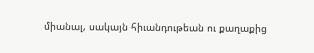միանալ, սակայն հիւանդութեան ու քաղաքից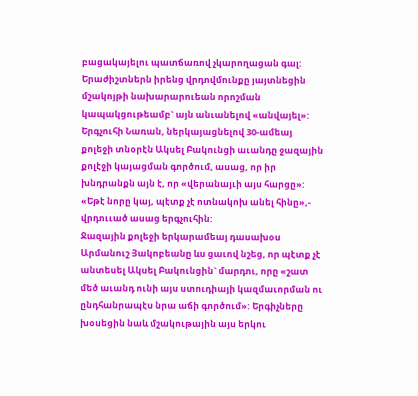բացակայելու պատճառով չկարողացան գալ: Երաժիշտներն իրենց վրդովմունքը յայտնեցին մշակոյթի նախարարուեան որոշման կապակցութեամբ` այն անւանելով «անվայել»:
Երգչուհի Նառան, ներկայացնելով 30-ամեայ քոլեջի տնօրէն Ակսել Բակունցի աւանդը ջազային քոլէջի կայացման գործում, ասաց, որ իր խնդրանքն այն է, որ «վերանայւի այս հարցը»: «Եթէ նորը կայ, պէտք չէ ոտնակոխ անել հինը»,- վրդոււած ասաց երգչուհին:
Ջազային քոլեջի երկարամեայ դասախօս Արմանուշ Յակոբեանը ևս ցաւով նշեց, որ պէտք չէ անտեսել Ակսել Բակունցին` մարդու, որը «շատ մեծ աւանդ ունի այս ստուդիայի կազմաւորման ու ընդհանրապէս նրա աճի գործում»: Երգիչները խօսեցին նաև մշակութային այս երկու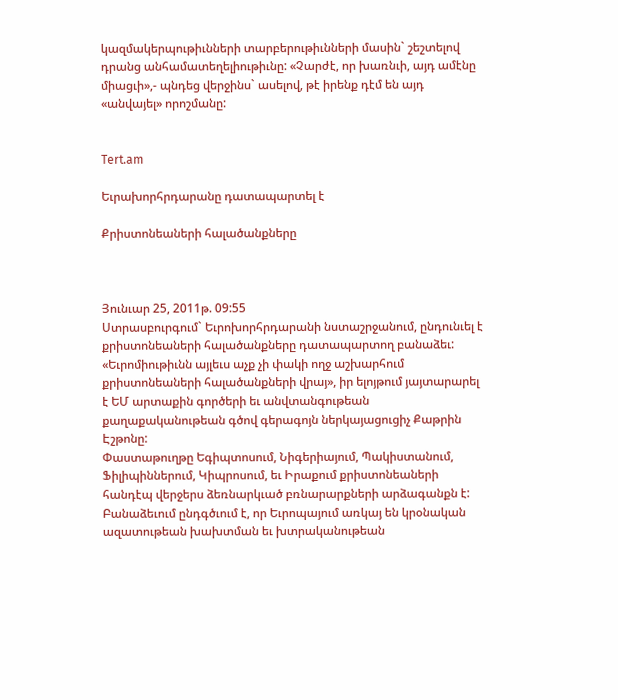կազմակերպութիւնների տարբերութիւնների մասին` շեշտելով դրանց անհամատեղելիութիւնը: «Չարժէ, որ խառնւի, այդ ամէնը միացւի»,- պնդեց վերջինս` ասելով, թէ իրենք դէմ են այդ «անվայել» որոշմանը:


Tert.am

Եւրախորհրդարանը դատապարտել է

Քրիստոնեաների հալածանքները



Յունւար 25, 2011թ. 09:55
Ստրասբուրգում` Եւրոխորհրդարանի նստաշրջանում, ընդունւել է քրիստոնեաների հալածանքները դատապարտող բանաձեւ: «Եւրոմիութիւնն այլեւս աչք չի փակի ողջ աշխարհում քրիստոնեաների հալածանքների վրայ», իր ելոյթում յայտարարել է ԵՄ արտաքին գործերի եւ անվտանգութեան քաղաքականութեան գծով գերագոյն ներկայացուցիչ Քաթրին Էշթոնը:
Փաստաթուղթը Եգիպտոսում, Նիգերիայում, Պակիստանում, Ֆիլիպիններում, Կիպրոսում, եւ Իրաքում քրիստոնեաների հանդէպ վերջերս ձեռնարկւած բռնարարքների արձագանքն է: Բանաձեւում ընդգծւում է, որ Եւրոպայում առկայ են կրօնական ազատութեան խախտման եւ խտրականութեան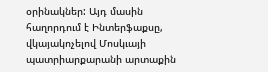օրինակներ: Այդ մասին հաղորդում է Ինտերֆաքսը, վկայակոչելով Մոսկւայի պատրիարքարանի արտաքին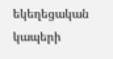եկեղեցական կապերի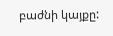բաժնի կայքը: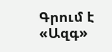Գրում է «Ազգ»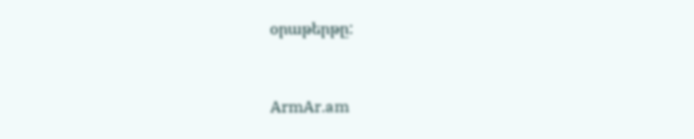օրաթերթը:


ArmAr.am